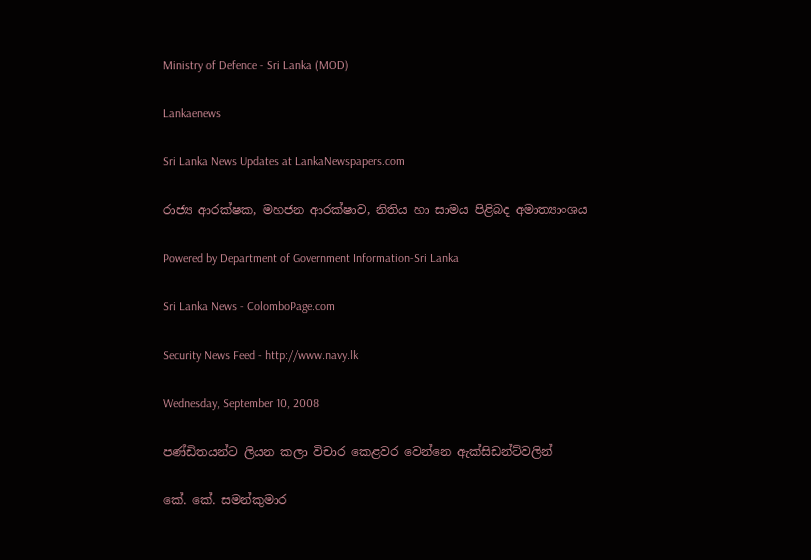Ministry of Defence - Sri Lanka (MOD)

Lankaenews

Sri Lanka News Updates at LankaNewspapers.com

රාජ්‍ය ආරක්ෂක, මහජන ආරක්ෂාව, නිතිය හා සාමය පිළිබද අමාත්‍යාංශය

Powered by Department of Government Information-Sri Lanka

Sri Lanka News - ColomboPage.com

Security News Feed - http://www.navy.lk

Wednesday, September 10, 2008

පණ්ඩිතයන්ට ලියන කලා විචාර කෙළවර වෙන්නෙ ඇක්සිඩන්ට්වලින්

කේ. කේ. සමන්කුමාර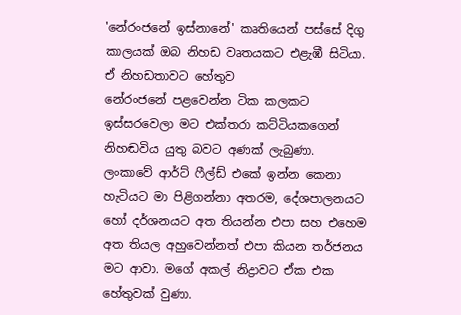'නේරංජනේ ඉස්නානේ' කෘතියෙන් පස්සේ දිගු කාලයක් ඔබ නිහඩ වෘතයකට එළැඹී සිටියා. ඒ නිහඩතාවට හේතුව
නේරංජනේ පළවෙන්න ටික කලකට ඉස්සරවෙලා මට එක්තරා කට්ටියකගෙන් නිහඬවිය යුතු බවට අණක් ලැබුණා.
ලංකාවේ ආර්ට් ෆීල්ඩ් එකේ ඉන්න කෙනා හැටියට මා පිළිගන්නා අතරම, දේශපාලනයට හෝ දර්ශනයට අත තියන්න එපා සහ එහෙම අත තියල අහුවෙන්නත් එපා කියන තර්ජනය මට ආවා. මගේ අකල් නිද්‍රාවට ඒක එක හේතුවක් වුණා.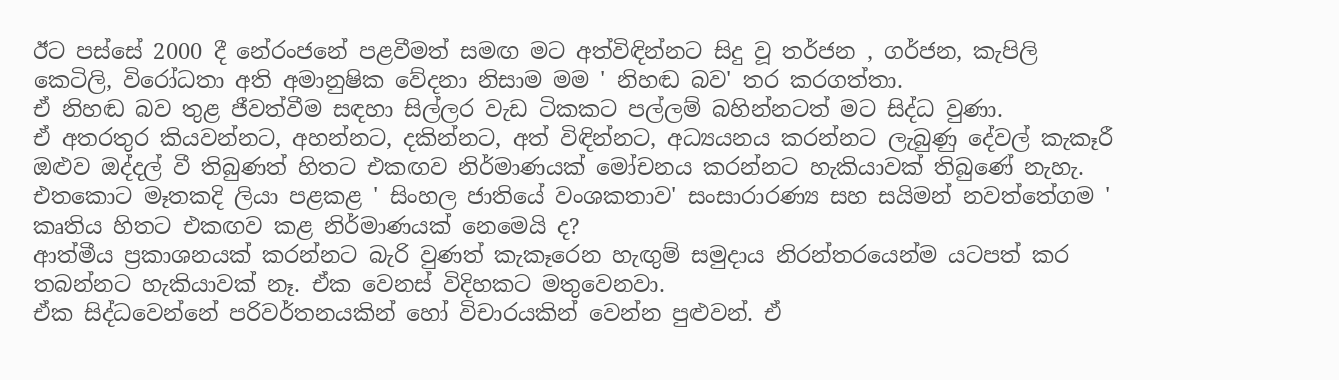ඊට පස්සේ 2000 දී නේරංජනේ පළවීමත් සමඟ මට අත්විඳින්නට සිදු වූ තර්ජන , ගර්ජන, කැපිලි කෙටිලි, විරෝධතා අති අමානුෂික වේදනා නිසාම මම ' නිහඬ බව' තර කරගත්තා.
ඒ නිහඬ බව තුළ ජීවත්වීම සඳහා සිල්ලර වැඩ ටිකකට පල්ලම් බහින්නටත් මට සිද්ධ වුණා.
ඒ අතරතුර කියවන්නට, අහන්නට, දකින්නට, අත් විඳින්නට, අධ්‍යයනය කරන්නට ලැබුණු දේවල් කැකෑරී ඔළුව ඔද්දල් වී තිබුණත් හිතට එකඟව නිර්මාණයක් මෝචනය කරන්නට හැකියාවක් තිබුණේ නැහැ.
එතකොට මෑතකදි ලියා පළකළ ' සිංහල ජාතියේ වංශකතාව' සංසාරාරණ්‍ය සහ සයිමන් නවත්තේගම ' කෘතිය හිතට එකඟව කළ නිර්මාණයක් නෙමෙයි ද?
ආත්මීය ප්‍රකාශනයක් කරන්නට බැරි වුණත් කැකෑරෙන හැඟුම් සමුදාය නිරන්තරයෙන්ම යටපත් කර තබන්නට හැකියාවක් නෑ. ඒක වෙනස් විදිහකට මතුවෙනවා.
ඒක සිද්ධවෙන්නේ පරිවර්තනයකින් හෝ විචාරයකින් වෙන්න පුළුවන්. ඒ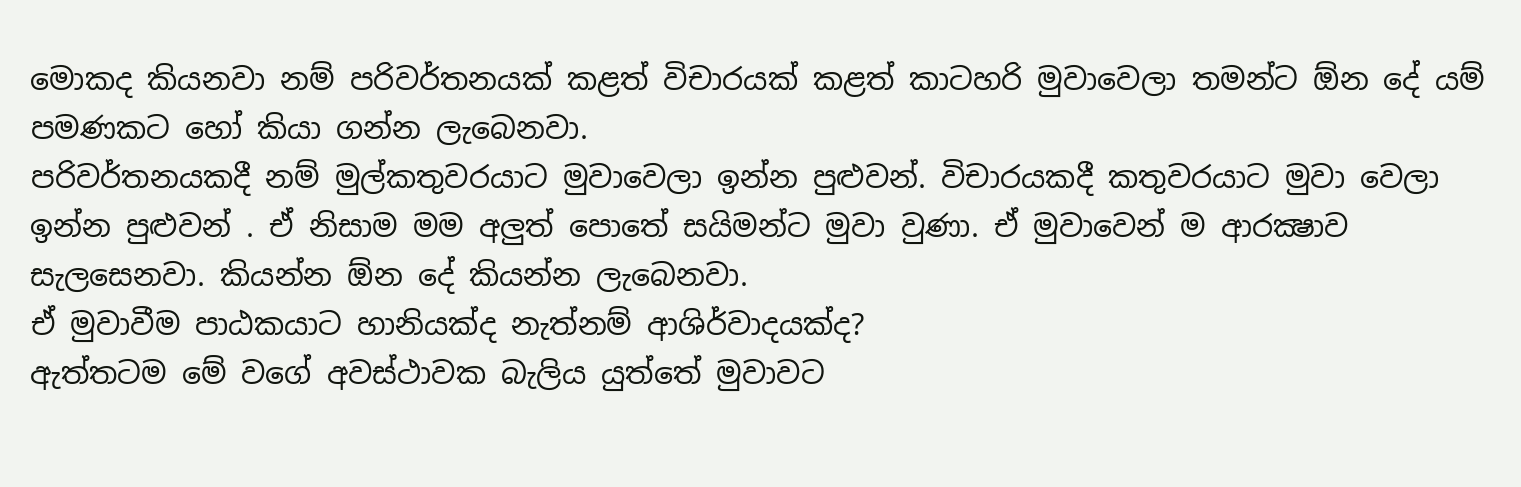මොකද කියනවා නම් පරිවර්තනයක් කළත් විචාරයක් කළත් කාටහරි මුවාවෙලා තමන්ට ඕන දේ යම් පමණකට හෝ කියා ගන්න ලැබෙනවා.
පරිවර්තනයකදී නම් මුල්කතුවරයාට මුවාවෙලා ඉන්න පුළුවන්. විචාරයකදී කතුවරයාට මුවා වෙලා ඉන්න පුළුවන් . ඒ නිසාම මම අලුත් පොතේ සයිමන්ට මුවා වුණා. ඒ මුවාවෙන් ම ආරක්‍ෂාව සැලසෙනවා. කියන්න ඕන දේ කියන්න ලැබෙනවා.
ඒ මුවාවීම පාඨකයාට හානියක්ද නැත්නම් ආශිර්වාදයක්ද?
ඇත්තටම මේ වගේ අවස්ථාවක බැලිය යුත්තේ මුවාවට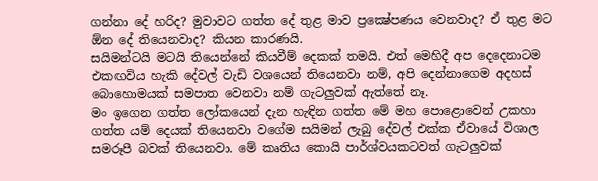ගන්නා දේ හරිද? මුවාවට ගත්ත දේ තුළ මාව ප්‍රක්‍ෂේපණය වෙනවාද? ඒ තුළ මට ඕන දේ තියෙනවාද? කියන කාරණයි.
සයිමන්ටයි මටයි තියෙන්නේ කියවීම් දෙකක් තමයි. එත් මෙහිදී අප දෙදෙනාටම එකඟවිය හැකි දේවල් වැඩි වශයෙන් තියෙනවා නම්, අපි දෙන්නාගෙම අදහස් බොහොමයක් සමපාත වෙනවා නම් ගැටලුවක් ඇත්තේ නෑ.
මං ඉගෙන ගත්ත ලෝකයෙන් දැන හැඳින ගත්ත මේ මහ පොළොවෙන් උකහා ගත්ත යම් දෙයක් තියෙනවා වගේම සයිමන් ලැබු දේවල් එක්ක ඒවායේ විශාල සමරූපී බවක් තියෙනවා. මේ කෘතිය කොයි පාර්ශ්වයකටවත් ගැටලුවක්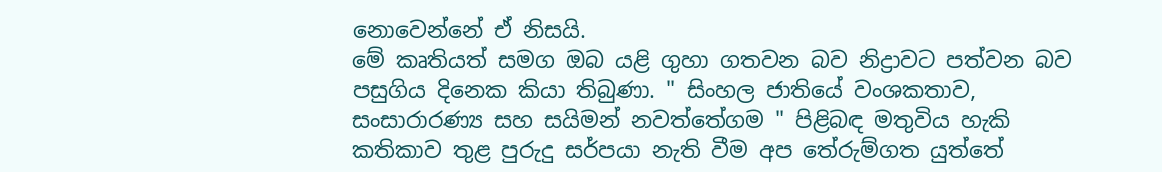නොවෙන්නේ ඒ නිසයි.
මේ කෘතියත් සමග ඔබ යළි ගුහා ගතවන බව නිද්‍රාවට පත්වන බව පසුගිය දිනෙක කියා තිබුණා. " සිංහල ජාතියේ වංශකතාව, සංසාරාරණ්‍ය සහ සයිමන් නවත්තේගම " පිළිබඳ මතුවිය හැකි කතිකාව තුළ පුරුදු සර්පයා නැති වීම අප තේරුම්ගත යුත්තේ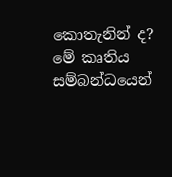කොතැනින් ද?
මේ කෘතිය සම්බන්ධයෙන්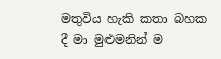මතුවිය හැකි කතා බහක දී මා මුළුමනින් ම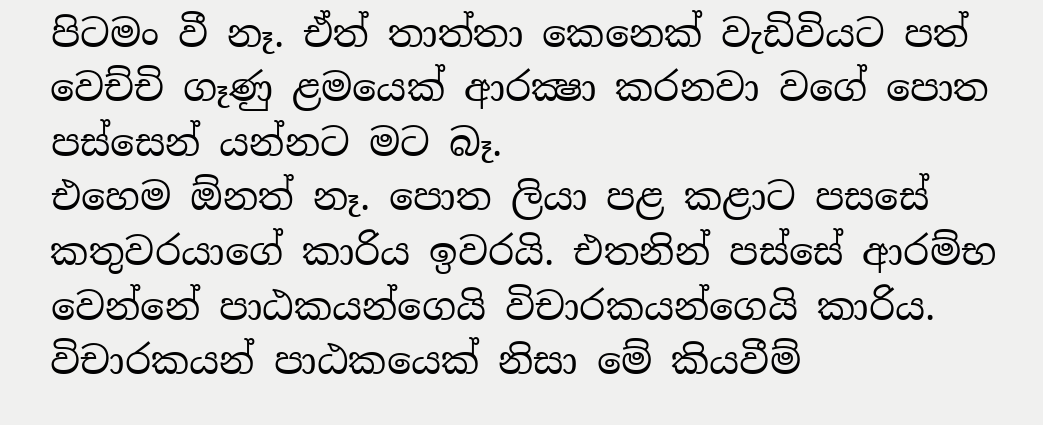පිටමං වී නෑ. ඒත් තාත්තා කෙනෙක් වැඩිවියට පත් වෙච්චි ගෑණු ළමයෙක් ආරක්‍ෂා කරනවා වගේ පොත පස්සෙන් යන්නට මට බෑ.
එහෙම ඕනත් නෑ. පොත ලියා පළ කළාට පසසේ කතුවරයාගේ කාරිය ඉවරයි. එතනින් පස්සේ ආරම්භ වෙන්නේ පාඨකයන්ගෙයි විචාරකයන්ගෙයි කාරිය. විචාරකයන් පාඨකයෙක් නිසා මේ කියවීම්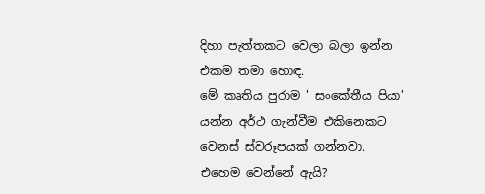දිහා පැත්තකට වෙලා බලා ඉන්න එකම තමා හොඳ.
මේ කෘතිය පුරාම ' සංකේතීය පියා' යන්න අර්ථ ගැන්වීම එකිනෙකට වෙනස් ස්වරූපයක් ගන්නවා. එහෙම වෙන්නේ ඇයි?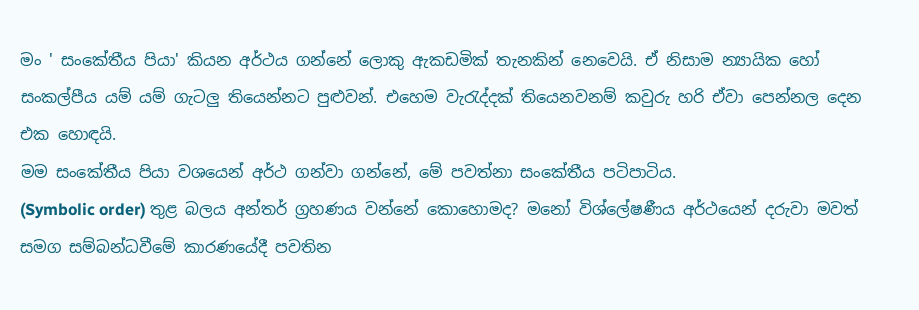මං ' සංකේතීය පියා' කියන අර්ථය ගන්නේ ලොකු ඇකඩමික් තැනකින් නෙවෙයි. ඒ නිසාම න්‍යායික හෝ සංකල්පීය යම් යම් ගැටලු තියෙන්නට පුළුවන්. එහෙම වැරැද්දක් තියෙනවනම් කවුරු හරි ඒවා පෙන්නල දෙන එක හොඳයි.
මම සංකේතීය පියා වශයෙන් අර්ථ ගන්වා ගන්නේ, මේ පවත්නා සංකේතීය පටිපාටිය.
(Symbolic order) තුළ බලය අන්තර් ග්‍රහණය වන්නේ කොහොමද? මනෝ විශ්ලේෂණීය අර්ථයෙන් දරුවා මවත් සමග සම්බන්ධවීමේ කාරණයේදී පවතින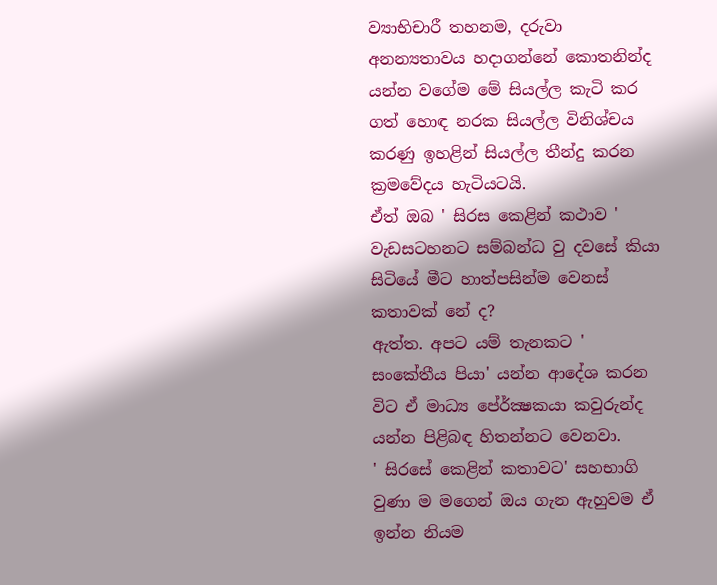ව්‍යාභිචාරී තහනම, දරුවා අනන්‍යතාවය හදාගන්නේ කොතනින්ද යන්න වගේම මේ සියල්ල කැටි කර ගත් හොඳ නරක සියල්ල විනිශ්චය කරණු ඉහළින් සියල්ල තීන්දු කරන ක්‍රමවේදය හැටියටයි.
ඒත් ඔබ ' සිරස කෙළින් කථාව ' වැඩසටහනට සම්බන්ධ වු දවසේ කියා සිටියේ මීට හාත්පසින්ම වෙනස් කතාවක් නේ ද?
ඇත්ත. අපට යම් තැනකට ' සංකේතීය පියා' යන්න ආදේශ කරන විට ඒ මාධ්‍ය පේ‍ර්ක්‍ෂකයා කවුරුන්ද යන්න පිළිබඳ හිතන්නට වෙනවා.
' සිරසේ කෙළින් කතාවට' සහභාගි වුණා ම මගෙන් ඔය ගැන ඇහුවම ඒ ඉන්න නියම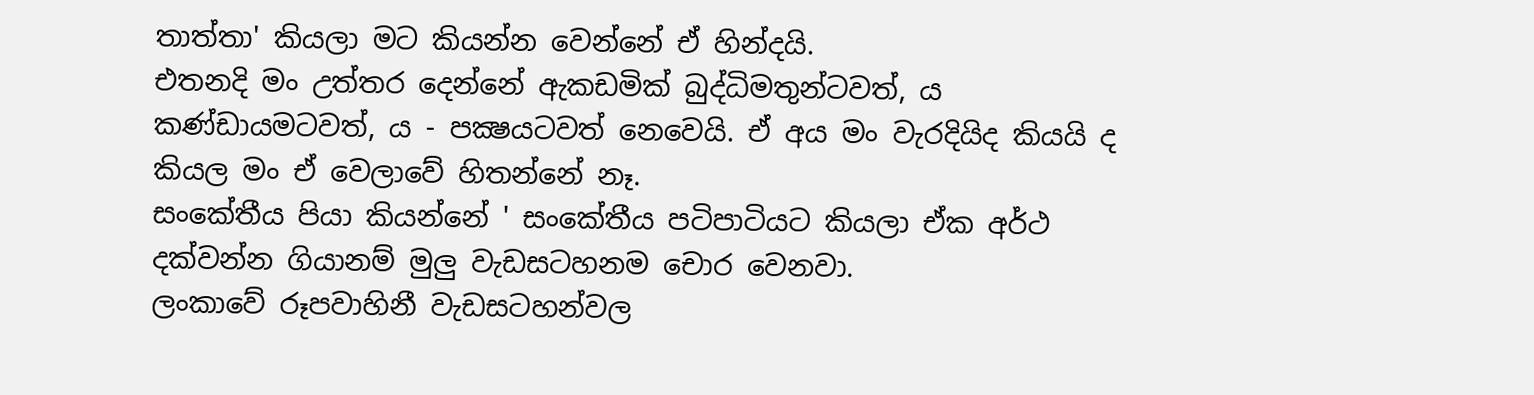තාත්තා' කියලා මට කියන්න වෙන්නේ ඒ හින්දයි.
එතනදි මං උත්තර දෙන්නේ ඇකඩමික් බුද්ධිමතුන්ටවත්, ය කණ්ඩායමටවත්, ය - පක්‍ෂයටවත් නෙවෙයි. ඒ අය මං වැරදියිද කියයි ද කියල මං ඒ වෙලාවේ හිතන්නේ නෑ.
සංකේතීය පියා කියන්නේ ' සංකේතීය පටිපාටියට කියලා ඒක අර්ථ දක්වන්න ගියානම් මුලු වැඩසටහනම චොර වෙනවා.
ලංකාවේ රූපවාහිනී වැඩසටහන්වල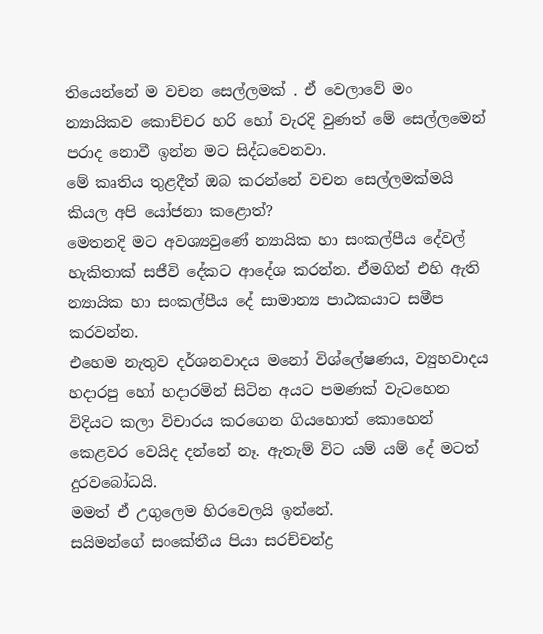තියෙන්නේ ම වචන සෙල්ලමක් . ඒ වෙලාවේ මං න්‍යායිකව කොච්චර හරි හෝ වැරදි වුණත් මේ සෙල්ලමෙන් පරාද නොවී ඉන්න මට සිද්ධවෙනවා.
මේ කෘතිය තුළදීත් ඔබ කරන්නේ වචන සෙල්ලමක්මයි කියල අපි යෝජනා කළොත්?
මෙතනදි මට අවශ්‍යවුණේ න්‍යායික හා සංකල්පීය දේවල් හැකිතාක් සජීවි දේකට ආදේශ කරන්න. ඒමගින් එහි ඇති න්‍යායික හා සංකල්පීය දේ සාමාන්‍ය පාඨකයාට සමීප කරවන්න.
එහෙම නැතුව දර්ශනවාදය මනෝ විශ්ලේෂණය, ව්‍යුහවාදය හදාරපු හෝ හදාරමින් සිටින අයට පමණක් වැටහෙන විදියට කලා විචාරය කරගෙන ගියහොත් කොහෙන් කෙළවර වෙයිද දන්නේ නෑ. ඇතැම් විට යම් යම් දේ මටත් දුරවබෝධයි.
මමත් ඒ උගුලෙම හිරවෙලයි ඉන්නේ.
සයිමන්ගේ සංකේතීය පියා සරච්චන්ද්‍ර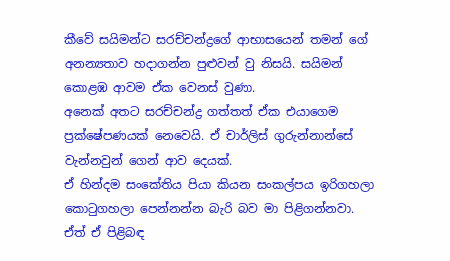කීවේ සයිමන්ට සරච්චන්ද්‍රගේ ආභාසයෙන් තමන් ගේ අනන්‍යතාව හදාගන්න පුළුවන් වු නිසයි. සයිමන් කොළඹ ආවම ඒක වෙනස් වුණා.
අනෙක් අතට සරච්චන්ද්‍ර ගත්තත් ඒක එයාගෙම ප්‍රක්ෂේපණයක් නෙවෙයි. ඒ චාර්ලිස් ගුරුන්නාන්සේ වැන්නවුන් ගෙන් ආව දෙයක්.
ඒ හින්දම සංකේතිය පියා කියන සංකල්පය ඉරිගහලා කොටුගහලා පෙන්නන්න බැරි බව මා පිළිගන්නවා.
ඒත් ඒ පිළිබඳ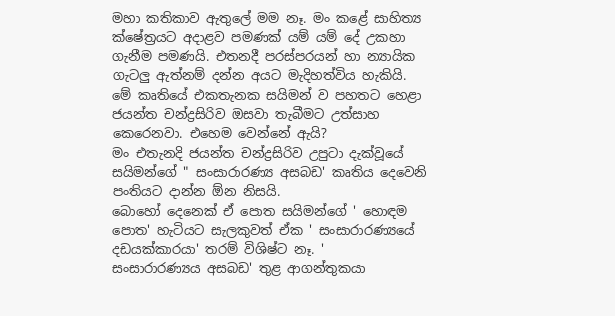මහා කතිකාව ඇතුලේ මම නෑ. මං කළේ සාහිත්‍ය ක්ෂේත්‍රයට අදාළව පමණක් යම් යම් දේ උකහා ගැනීම පමණයි. එතනදී පරස්පරයන් හා න්‍යායික ගැටලු ඇත්නම් දන්න අයට මැදිහත්විය හැකියි.
මේ කෘතියේ එකතැනක සයිමන් ව පහතට හෙළා ජයන්ත චන්ද්‍රසිරිව ඔසවා තැබීමට උත්සාහ කෙරෙනවා. එහෙම වෙන්නේ ඇයි?
මං එතැනදි ජයන්ත චන්ද්‍රසිරිව උපුටා දැක්වූයේ සයිමන්ගේ " සංසාරාරණ්‍ය අසබඩ' කෘතිය දෙවෙනි පංතියට දාන්න ඕන නිසයි.
බොහෝ දෙනෙක් ඒ පොත සයිමන්ගේ ' හොඳම පොත' හැටියට සැලකුවත් ඒක ' සංසාරාරණ්‍යයේ දඩයක්කාරයා' තරම් විශිෂ්ට නෑ. '
සංසාරාරණ්‍යය අසබඩ' තුළ ආගන්තුකයා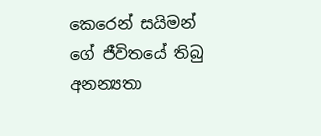කෙරෙන් සයිමන් ගේ ජීවිතයේ තිබු අනන්‍යතා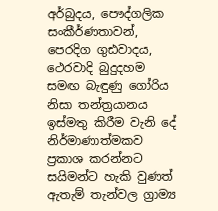අර්බුදය, පෞද්ගලික සංකීර්ණතාවන්, පෙරදිග ගුඪවාදය, ථෙරවාදි බුදුදහම සමඟ බැඳුණු ගෝරිය නිසා තන්ත්‍රයානය ඉස්මතු කිරීම වැනි දේ නිර්මාණාත්මකව ප්‍රකාශ කරන්නට සයිමන්ට හැකි වුණත් ඇතැම් තැන්වල ග්‍රාම්‍ය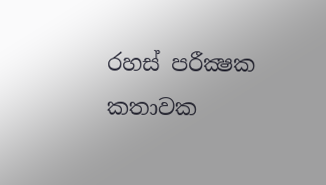රහස් පරීක්‍ෂක කතාවක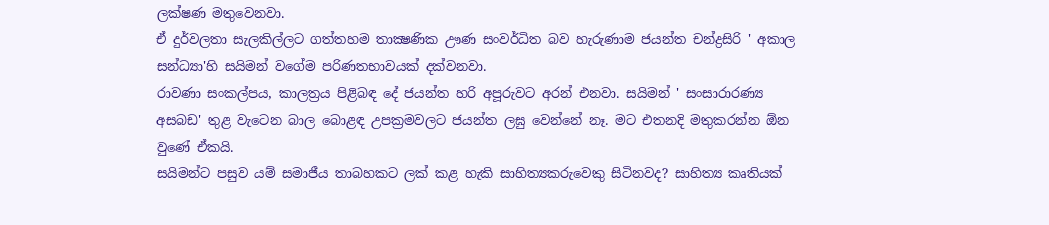ලක්ෂණ මතුවෙනවා.
ඒ දුර්වලතා සැලකිල්ලට ගත්තහම තාක්‍ෂණික ඌණ සංවර්ධිත බව හැරුණාම ජයන්ත චන්ද්‍රසිරි ' අකාල සන්ධ්‍යා'හි සයිමන් වගේම පරිණතභාවයක් දක්වනවා.
රාවණා සංකල්පය, කාලත්‍රය පිළිබඳ දේ ජයන්ත හරි අපූරුවට අරන් එනවා. සයිමන් ' සංසාරාරණ්‍ය අසබඩ' තුළ වැටෙන බාල බොළඳ උපක්‍රමවලට ජයන්ත ලඝු වෙන්නේ නෑ. මට එතනදි මතුකරන්න ඕන වුණේ ඒකයි.
සයිමන්ට පසුව යම් සමාජීය තාබහකට ලක් කළ හැකි සාහිත්‍යකරුවෙකු සිටිනවද? සාහිත්‍ය කෘතියක්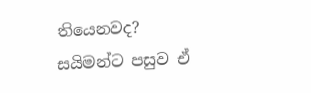තියෙනවද?
සයිමන්ට පසුව ඒ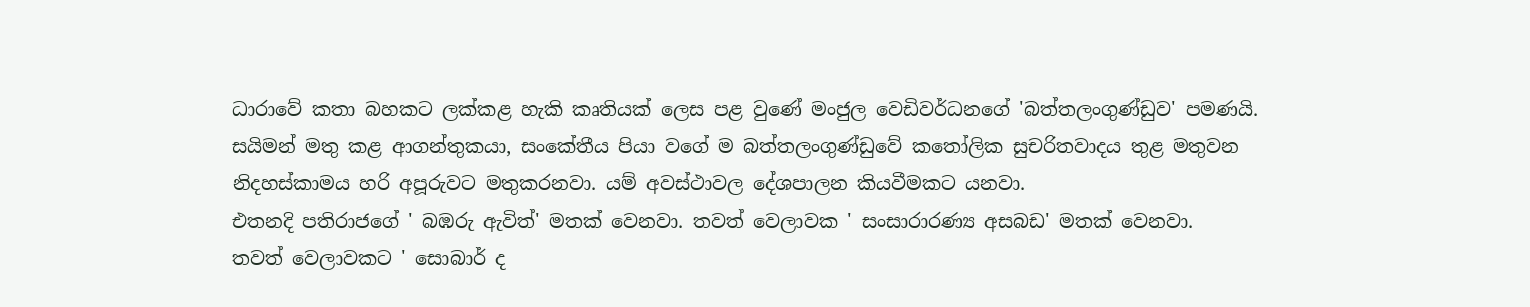ධාරාවේ කතා බහකට ලක්කළ හැකි කෘතියක් ලෙස පළ වුණේ මංජුල වෙඩිවර්ධනගේ 'බත්තලංගුණ්ඩුව' පමණයි.
සයිමන් මතු කළ ආගන්තුකයා, සංකේතීය පියා වගේ ම බත්තලංගුණ්ඩුවේ කතෝලික සුචරිතවාදය තුළ මතුවන නිදහස්කාමය හරි අපූරුවට මතුකරනවා. යම් අවස්ථාවල දේශපාලන කියවීමකට යනවා.
එතනදි පතිරාජගේ ' බඹරු ඇවිත්' මතක් වෙනවා. තවත් වෙලාවක ' සංසාරාරණ්‍ය අසබඩ' මතක් වෙනවා.
තවත් වෙලාවකට ' සොබාර් ද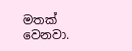මතක් වෙනවා.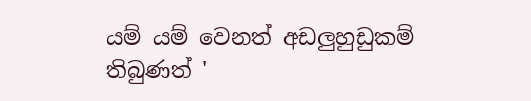යම් යම් වෙනත් අඩලුහුඩුකම් තිබුණත් '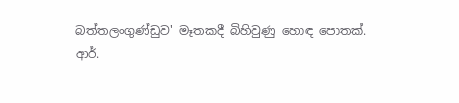බත්තලංගුණ්ඩුව' මෑතකදී බිහිවුණු හොඳ පොතක්.
ආර්.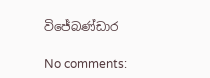විජේබණ්ඩාර

No comments: